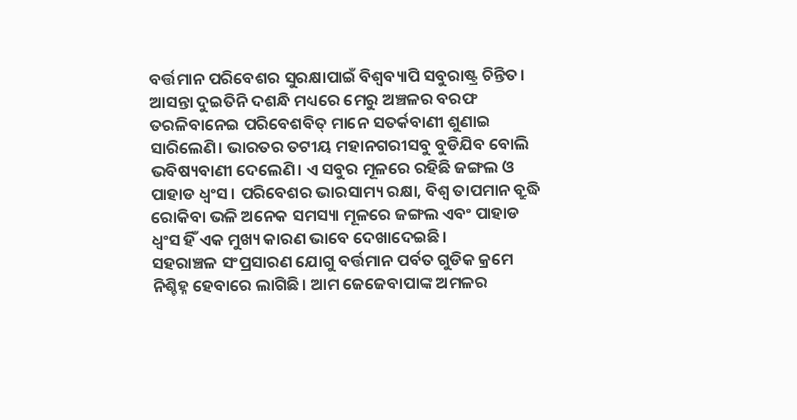ବର୍ତ୍ତମାନ ପରିବେଶର ସୁରକ୍ଷାପାଇଁ ବିଶ୍ୱବ୍ୟାପି ସବୁରାଷ୍ଟ୍ର ଚିନ୍ତିତ। ଆସନ୍ତା ଦୁଇତିନି ଦଶନ୍ଧି ମଧ୍ୟରେ ମେରୁ ଅଞ୍ଚଳର ବରଫ ତରଳିବାନେଇ ପରିବେଶବିତ୍ ମାନେ ସତର୍କବାଣୀ ଶୁଣାଇ ସାରିଲେଣି। ଭାରତର ତଟୀୟ ମହାନଗରୀସବୁ ବୁଡିଯିବ ବୋଲି ଭବିଷ୍ୟବାଣୀ ଦେଲେଣି। ଏ ସବୁର ମୂଳରେ ରହିଛି ଜଙ୍ଗଲ ଓ ପାହାଡ ଧ୍ୱଂସ । ପରିବେଶର ଭାରସାମ୍ୟ ରକ୍ଷା, ବିଶ୍ୱ ତାପମାନ ବ୍ରୁଦ୍ଧି ରୋକିବା ଭଳି ଅନେକ ସମସ୍ୟା ମୂଳରେ ଜଙ୍ଗଲ ଏବଂ ପାହାଡ ଧ୍ୱଂସ ହିଁ ଏକ ମୁଖ୍ୟ କାରଣ ଭାବେ ଦେଖାଦେଇଛି।
ସହରାଞ୍ଚଳ ସଂପ୍ରସାରଣ ଯୋଗୁ ବର୍ତ୍ତମାନ ପର୍ବତ ଗୁଡିକ କ୍ରମେ ନିଶ୍ଚିହ୍ନ ହେବାରେ ଲାଗିଛି। ଆମ ଜେଜେବାପାଙ୍କ ଅମଳର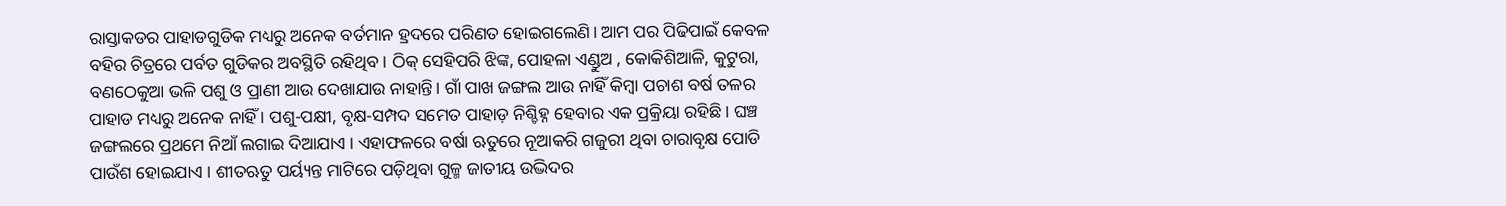ରାସ୍ତାକଡର ପାହାଡଗୁଡିକ ମଧ୍ୟରୁ ଅନେକ ବର୍ତମାନ ହ୍ରଦରେ ପରିଣତ ହୋଇଗଲେଣି। ଆମ ପର ପିଢିପାଇଁ କେବଳ ବହିର ଚିତ୍ରରେ ପର୍ବତ ଗୁଡିକର ଅବସ୍ଥିତି ରହିଥିବ। ଠିକ୍ ସେହିପରି ଝିଙ୍କ, ପୋହଳା ଏଣ୍ଡୁଅ , କୋକିଶିଆଳି, କୁଟୁରା, ବଣଠେକୁଆ ଭଳି ପଶୁ ଓ ପ୍ରାଣୀ ଆଉ ଦେଖାଯାଉ ନାହାନ୍ତି। ଗାଁ ପାଖ ଜଙ୍ଗଲ ଆଉ ନାହିଁ କିମ୍ବା ପଚାଶ ବର୍ଷ ତଳର ପାହାଡ ମଧ୍ୟରୁ ଅନେକ ନାହିଁ । ପଶୁ-ପକ୍ଷୀ, ବୃକ୍ଷ-ସମ୍ପଦ ସମେତ ପାହାଡ଼ ନିଶ୍ଚିହ୍ନ ହେବାର ଏକ ପ୍ରକ୍ରିୟା ରହିଛି । ଘଞ୍ଚ ଜଙ୍ଗଲରେ ପ୍ରଥମେ ନିଆଁ ଲଗାଇ ଦିଆଯାଏ । ଏହାଫଳରେ ବର୍ଷା ଋତୁରେ ନୂଆକରି ଗଜୁରୀ ଥିବା ଚାରାବୃକ୍ଷ ପୋଡି ପାଉଁଶ ହୋଇଯାଏ । ଶୀତଋତୁ ପର୍ୟ୍ୟନ୍ତ ମାଟିରେ ପଡ଼ିଥିବା ଗୁଳ୍ମ ଜାତୀୟ ଉଦ୍ଭିଦର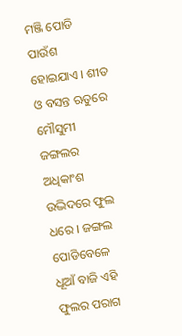ମଞ୍ଜି ପୋଡି ପାଉଁଶ ହୋଇଯାଏ । ଶୀତ ଓ ବସନ୍ତ ଋତୁରେ ମୌସୁମୀ ଜଙ୍ଗଲର ଅଧିକାଂଶ ଉଦ୍ଭିଦରେ ଫୁଲ ଧରେ । ଜଙ୍ଗଲ ପୋଡିବେଳେ ଧୂଆଁ ବାଜି ଏହି ଫୁଲର ପରାଗ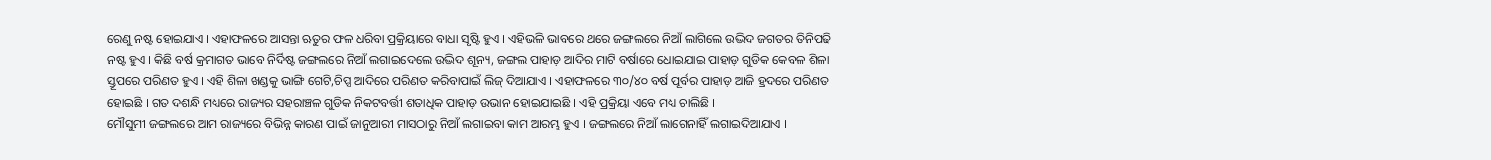ରେଣୁ ନଷ୍ଟ ହୋଇଯାଏ । ଏହାଫଳରେ ଆସନ୍ତା ଋତୁର ଫଳ ଧରିବା ପ୍ରକ୍ରିୟାରେ ବାଧା ସୃଷ୍ଟି ହୁଏ । ଏହିଭଳି ଭାବରେ ଥରେ ଜଙ୍ଗଲରେ ନିଆଁ ଲାଗିଲେ ଉଦ୍ଭିଦ ଜଗତର ତିନିପଢି ନଷ୍ଟ ହୁଏ । କିଛି ବର୍ଷ କ୍ରମାଗତ ଭାବେ ନିର୍ଦିଷ୍ଟ ଜଙ୍ଗଲରେ ନିଆଁ ଲଗାଇଦେଲେ ଉଦ୍ଭିଦ ଶୂନ୍ୟ, ଜଙ୍ଗଲ ପାହାଡ଼ ଆଦିର ମାଟି ବର୍ଷାରେ ଧୋଇଯାଇ ପାହାଡ଼ ଗୁଡିକ କେବଳ ଶିଳା ସ୍ତୂପରେ ପରିଣତ ହୁଏ । ଏହି ଶିଳା ଖଣ୍ଡକୁ ଭାଙ୍ଗି ଗେଟି,ଚିପ୍ସ ଆଦିରେ ପରିଣତ କରିବାପାଇଁ ଲିଜ୍ ଦିଆଯାଏ । ଏହାଫଳରେ ୩୦/୪୦ ବର୍ଷ ପୂର୍ବର ପାହାଡ଼ ଆଜି ହ୍ରଦରେ ପରିଣତ ହୋଇଛି । ଗତ ଦଶନ୍ଧି ମଧ୍ୟରେ ରାଜ୍ୟର ସହରାଞ୍ଚଳ ଗୁଡିକ ନିକଟବର୍ତ୍ତୀ ଶତାଧିକ ପାହାଡ଼ ଉଭାନ ହୋଇଯାଇଛି । ଏହି ପ୍ରକ୍ରିୟା ଏବେ ମଧ୍ୟ ଚାଲିଛି ।
ମୌସୁମୀ ଜଙ୍ଗଲରେ ଆମ ରାଜ୍ୟରେ ବିଭିନ୍ନ କାରଣ ପାଇଁ ଜାନୁଆରୀ ମାସଠାରୁ ନିଆଁ ଲଗାଇବା କାମ ଆରମ୍ଭ ହୁଏ । ଜଙ୍ଗଲରେ ନିଆଁ ଲାଗେନାହିଁ ଲଗାଇଦିଆଯାଏ ।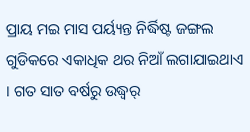ପ୍ରାୟ ମଇ ମାସ ପର୍ୟ୍ୟନ୍ତ ନିର୍ଦ୍ଧିଷ୍ଟ ଜଙ୍ଗଲ ଗୁଡିକରେ ଏକାଧିକ ଥର ନିଆଁ ଲଗାଯାଇଥାଏ । ଗତ ସାତ ବର୍ଷରୁ ଉଦ୍ଧ୍ୱର୍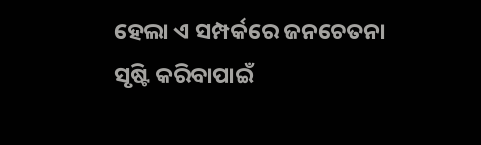ହେଲା ଏ ସମ୍ପର୍କରେ ଜନଚେତନା ସୃଷ୍ଟି କରିବାପାଇଁ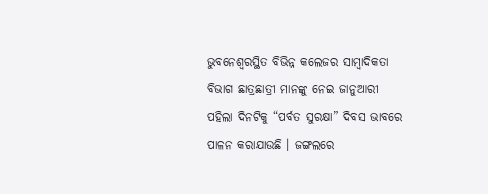ଭୁବନେଶ୍ୱରସ୍ଥିତ ବିଭିନ୍ନ କଲେଜର ସାମ୍ବାଦିକତା ବିଭାଗ ଛାତ୍ରଛାତ୍ରୀ ମାନଙ୍କୁ ନେଇ ଜାନୁଆରୀ ପହିଲା ଦିନଟିକୁ “ପର୍ବତ ସୁରକ୍ଷା” ଦିବସ ଭାବରେ ପାଳନ କରାଯାଉଛି । ଜଙ୍ଗଲରେ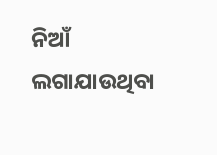ନିଆଁ ଲଗାଯାଉଥିବା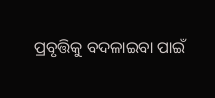ପ୍ରବୃତ୍ତିକୁ ବଦଳାଇବା ପାଇଁ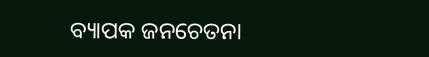ବ୍ୟାପକ ଜନଚେତନା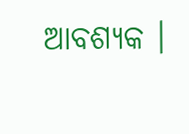ଆବଶ୍ୟକ ।